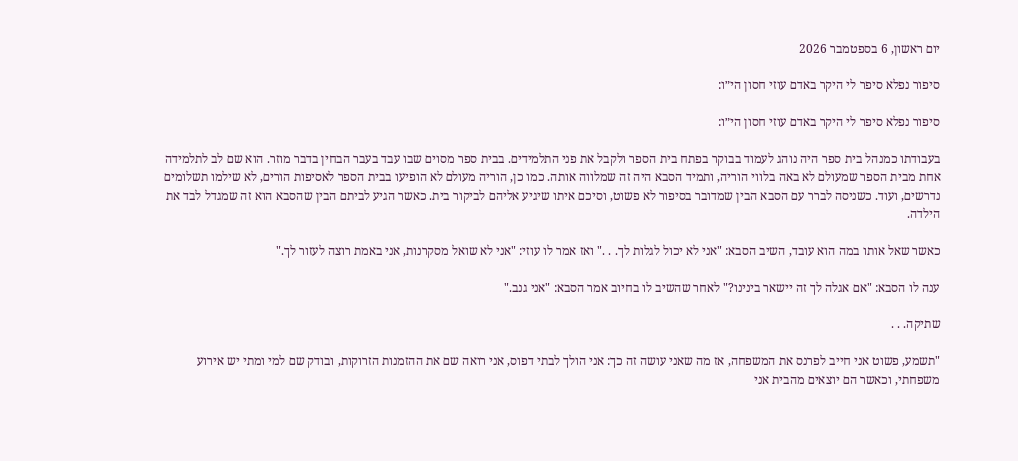יום ראשון, 6 בספטמבר 2026

סיפור נפלא סיפר לי היקר באדם עוזי חסון הי״ו:

סיפור נפלא סיפר לי היקר באדם עוזי חסון הי״ו:

בעבודתו כמנהל בית ספר היה נוהג לעמוד בבוקר בפתח בית הספר ולקבל את פני התלמידים. בבית ספר מסוים שבו עבד בעבר הבחין בדבר מוזר. הוא שם לב לתלמידה אחת מבית הספר שמעולם לא באה בלווי הוריה, ותמיד הסבא היה זה שמלווה אותה. כמו כן, הוריה מעולם לא הופיעו בבית הספר לאסיפות הורים, לא שילמו תשלומים נדרשים, ועוד. כשניסה לברר עם הסבא הבין שמדובר בסיפור לא פשוט, וסיכם איתו שיגיע אליהם לביקור בית. כאשר הגיע לביתם הבין שהסבא הוא זה שמגדל לבד את הילדה.

כאשר שאל אותו במה הוא עובד, השיב הסבא: "אני לא יכול לגלות לך. . ." ואז אמר לו עוזי: "אני לא שואל מסקרנות, אני באמת רוצה לעזור לך."

ענה לו הסבא: "אם אגלה לך זה יישאר בינינו?" לאחר שהשיב לו בחיוב אמר הסבא: "אני גנב."

שתיקה. . .

"תשמע, פשוט אני חייב לפרנס את המשפחה, אז מה שאני עושה זה כך: אני הולך לבתי דפוס, אני רואה שם את ההזמנות הזרוקות, ובודק שם למי ומתי יש אירוע משפחתי, וכאשר הם יוצאים מהבית אני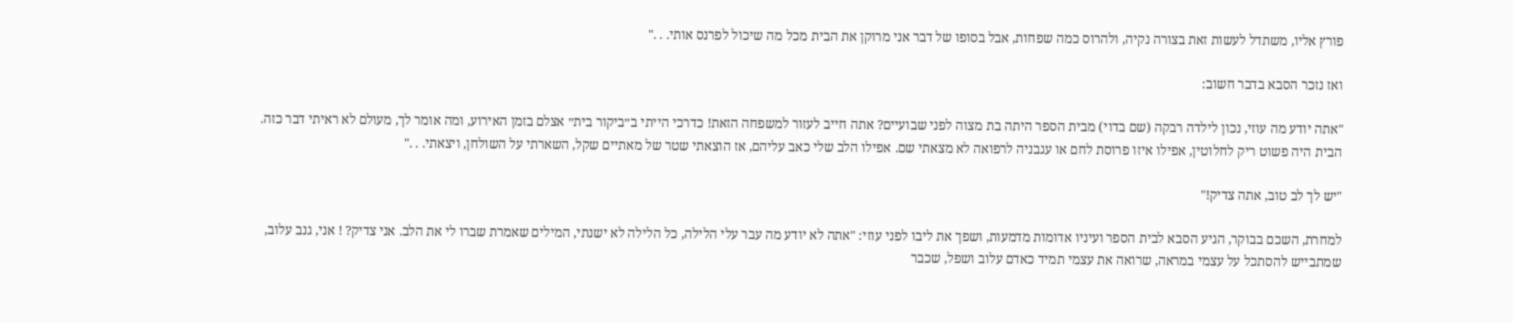פורץ אליו, משתדל לעשות זאת בצורה נקיה, ולהרוס כמה שפחות, אבל בסופו של דבר אני מרוקן את הבית מכל מה שיכול לפרנס אותי. . ."

ואז נזכר הסבא בדבר חשוב:

"אתה יודע מה עוזי, נכון לילדה רבקה (שם בדוי) מבית הספר היתה בת מצוה לפני שבועיים? אתה חייב לעזור למשפחה הזאת! כדרכי הייתי ב״ביקור בית״ אצלם בזמן האירוע, ומה אומר לך, מעולם לא ראיתי דבר כזה. הבית היה פשוט ריק לחלוטין, אפילו איזו פרוסת לחם או עגבניה לרפואה לא מצאתי שם. אפילו הלב שלי כאב עליהם, אז הוצאתי שטר של מאתיים שקל, השארתי על השולחן, ויצאתי. . ."

"יש לך לב טוב, אתה צדיק!"

למחרת, השכם בבוקר, הגיע הסבא לבית הספר ועיניו אדומות מדמעות, ושפך את ליבו לפני עוזי: "אתה לא יודע מה עבר עלי הלילה, כל הלילה לא ישנתי, המילים שאמרת שברו לי את הלב. אני צדיק? ! אני, גנב עלוב, שמתבייש להסתכל על עצמי במראה, שרואה את עצמי תמיד כאדם עלוב ושפל, שכבר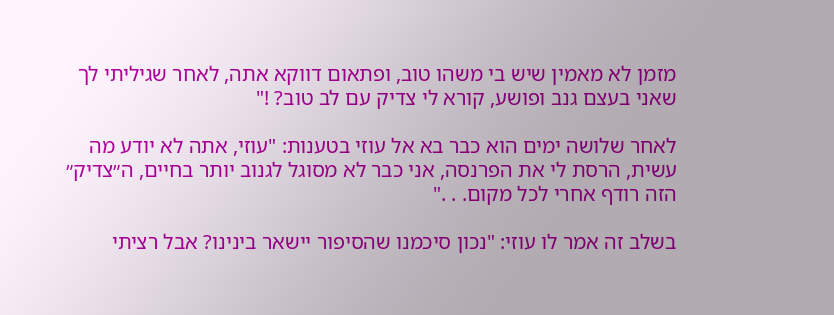מזמן לא מאמין שיש בי משהו טוב, ופתאום דווקא אתה, לאחר שגיליתי לך שאני בעצם גנב ופושע, קורא לי צדיק עם לב טוב? !"

לאחר שלושה ימים הוא כבר בא אל עוזי בטענות: "עוזי, אתה לא יודע מה עשית, הרסת לי את הפרנסה, אני כבר לא מסוגל לגנוב יותר בחיים, ה״צדיק״ הזה רודף אחרי לכל מקום. . ."

בשלב זה אמר לו עוזי: "נכון סיכמנו שהסיפור יישאר בינינו? אבל רציתי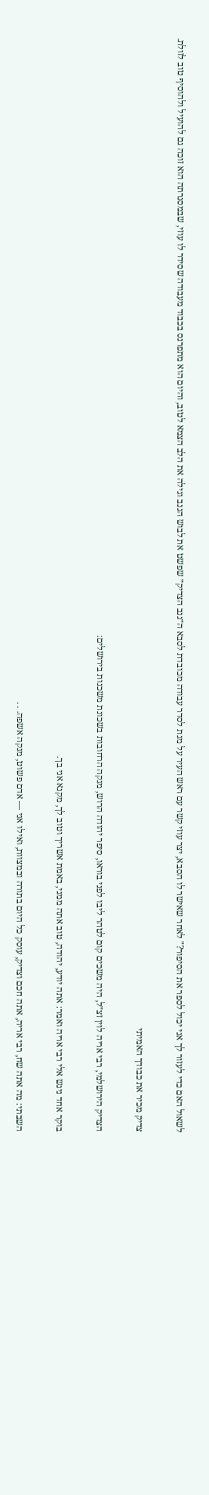לשאול האם כדי לעזור לך אני יכול לספר את הסיפור?" לאחר שאישר לו הסבא, יצר עוזי קשר עם ראש העיר על מנת לסדר עבודה מכובדת לסבא ה״גנב הצדיק״ שפשט את לבוש הגנב וגילה את הלב הצמא לטוב, והיום הוא מתפרנס בכבוד מעבודה שסידר לו עוזי, שבמסגרתה הוא זוכה גם להועיל ולהוסיף טוב לזולת.

צדיק מכיר את כבודך האמיתי

הצדיק הירושלמי, רבי אריה לוין זצ״ל, היה משכים קום לטהר ליבו לפני בוראו, סיפר יהודה הרוש, מנקה הרחובות בשכונת משכנות בירושלים:

בוקר אחד ניגש אלי רבי אריה ואמר: אתה יודע, יהודה, טוב אתה ממני, באמת אשריך וטוב לך, מקנא אני בך.

השבתי: מה אתה שח, רבי אריה, אתה חכם וצדיק, עוסק כל היום בתורה ובמצוות, ואילו אני — אדם פשוט, מנקה אשפה. . .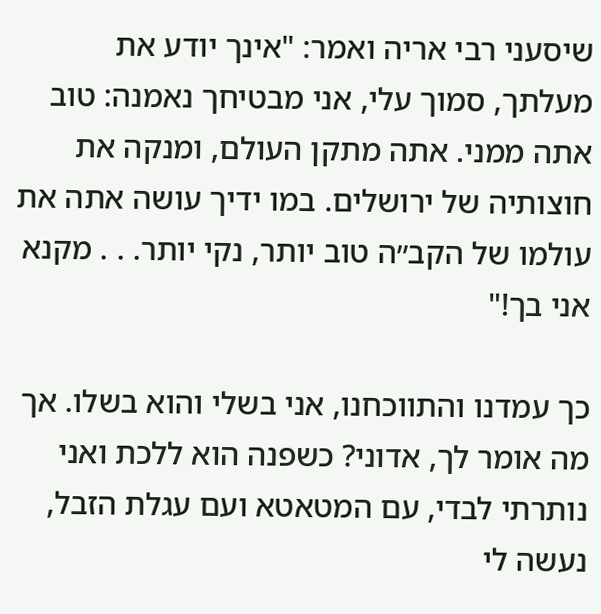שיסעני רבי אריה ואמר: "אינך יודע את מעלתך, סמוך עלי, אני מבטיחך נאמנה: טוב אתה ממני. אתה מתקן העולם, ומנקה את חוצותיה של ירושלים. במו ידיך עושה אתה את עולמו של הקב״ה טוב יותר, נקי יותר. . . מקנא אני בך!"

כך עמדנו והתווכחנו, אני בשלי והוא בשלו. אך מה אומר לך, אדוני? כשפנה הוא ללכת ואני נותרתי לבדי, עם המטאטא ועם עגלת הזבל, נעשה לי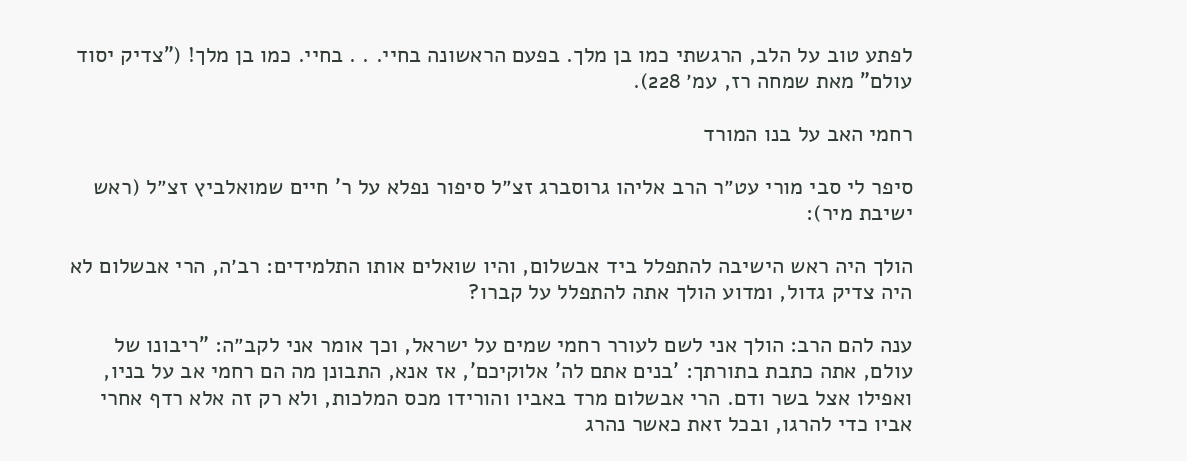לפתע טוב על הלב, הרגשתי כמו בן מלך. בפעם הראשונה בחיי. . . בחיי. כמו בן מלך! ("צדיק יסוד עולם" מאת שמחה רז, עמ׳ 228).

רחמי האב על בנו המורד

סיפר לי סבי מורי עט״ר הרב אליהו גרוסברג זצ״ל סיפור נפלא על ר' חיים שמואלביץ זצ״ל (ראש ישיבת מיר):

הולך היה ראש הישיבה להתפלל ביד אבשלום, והיו שואלים אותו התלמידים: רב׳ה, הרי אבשלום לא היה צדיק גדול, ומדוע הולך אתה להתפלל על קברו?

ענה להם הרב: הולך אני לשם לעורר רחמי שמים על ישראל, וכך אומר אני לקב״ה: "ריבונו של עולם, אתה כתבת בתורתך: 'בנים אתם לה' אלוקיכם', אז אנא, התבונן מה הם רחמי אב על בניו, ואפילו אצל בשר ודם. הרי אבשלום מרד באביו והורידו מכס המלכות, ולא רק זה אלא רדף אחרי אביו כדי להרגו, ובכל זאת כאשר נהרג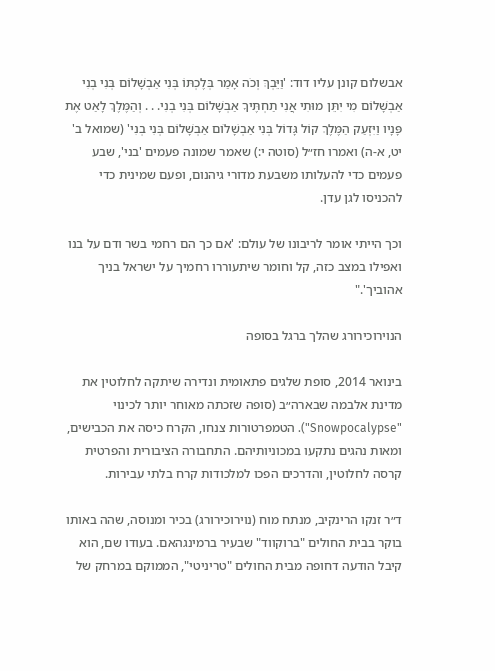אבשלום קונן עליו דוד: 'וַיֵּבְךְּ וְכֹה אָמַר בְּלֶכְתּוֹ בְּנִי אַבְשָׁלוֹם בְּנִי בְנִי אַבְשָׁלוֹם מִי יִתֵּן מוּתִי אֲנִי תַחְתֶּיךָ אַבְשָׁלוֹם בְּנִי בְנִי. . . וְהַמֶּלֶךְ לָאַט אֶת פָּנָיו וַיִּזְעַק הַמֶּלֶךְ קוֹל גָּדוֹל בְּנִי אַבְשָׁלוֹם אַבְשָׁלוֹם בְּנִי בְנִי' (שמואל ב' יט, א-ה) ואמרו חז״ל (סוטה י:) שאמר שמונה פעמים 'בני', שבע פעמים כדי להעלותו משבעת מדורי גיהנום, ופעם שמינית כדי להכניסו לגן עדן.

וכך הייתי אומר לריבונו של עולם: 'אם כך הם רחמי בשר ודם על בנו ואפילו במצב כזה, קל וחומר שיתעוררו רחמיך על ישראל בניך אהוביך'."

הנוירוכירורג שהלך ברגל בסופה

בינואר 2014, סופת שלגים פתאומית ונדירה שיתקה לחלוטין את מדינת אלבמה שבארה״ב (סופה שזכתה מאוחר יותר לכינוי "Snowpocalypse"). הטמפרטורות צנחו, הקרח כיסה את הכבישים, ומאות נהגים נתקעו במכוניותיהם. התחבורה הציבורית והפרטית קרסה לחלוטין, והדרכים הפכו למלכודות קרח בלתי עבירות.

ד״ר זנקו הרינקיב, מנתח מוח (נוירוכירורג) בכיר ומנוסה, שהה באותו בוקר בבית החולים "ברוקווד" שבעיר ברמינגהאם. בעודו שם, הוא קיבל הודעה דחופה מבית החולים "טריניטי", הממוקם במרחק של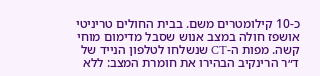כ-10 קילומטרים משם. בבית החולים טריניטי אושפז חולה במצב אנוש שסבל מדימום מוחי קשה. מפות ה-CT שנשלחו לטלפון הנייד של ד״ר הרינקיב הבהירו את חומרת המצב: ללא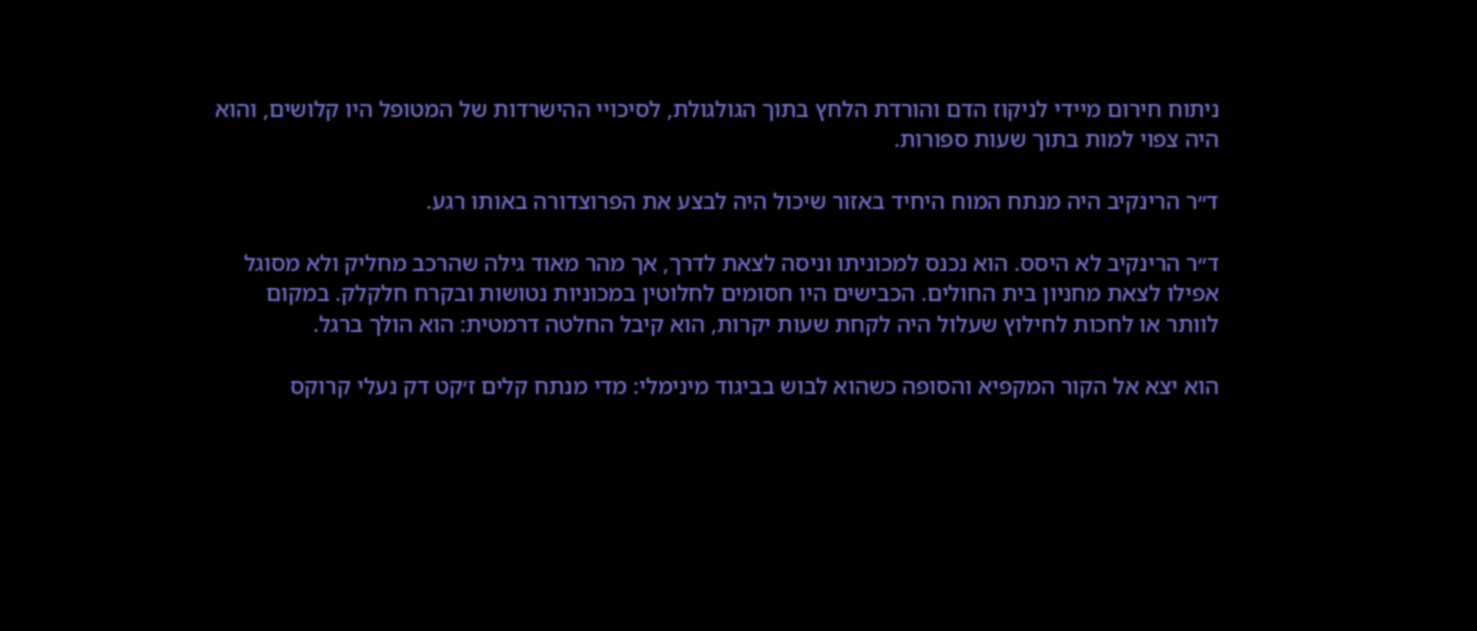ניתוח חירום מיידי לניקוז הדם והורדת הלחץ בתוך הגולגולת, לסיכויי ההישרדות של המטופל היו קלושים, והוא היה צפוי למות בתוך שעות ספורות.

ד״ר הרינקיב היה מנתח המוח היחיד באזור שיכול היה לבצע את הפרוצדורה באותו רגע.

ד״ר הרינקיב לא היסס. הוא נכנס למכוניתו וניסה לצאת לדרך, אך מהר מאוד גילה שהרכב מחליק ולא מסוגל אפילו לצאת מחניון בית החולים. הכבישים היו חסומים לחלוטין במכוניות נטושות ובקרח חלקלק. במקום לוותר או לחכות לחילוץ שעלול היה לקחת שעות יקרות, הוא קיבל החלטה דרמטית: הוא הולך ברגל.

הוא יצא אל הקור המקפיא והסופה כשהוא לבוש בביגוד מינימלי: מדי מנתח קלים ז׳קט דק נעלי קרוקס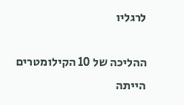לרגליו

ההליכה של 10 הקילומטרים הייתה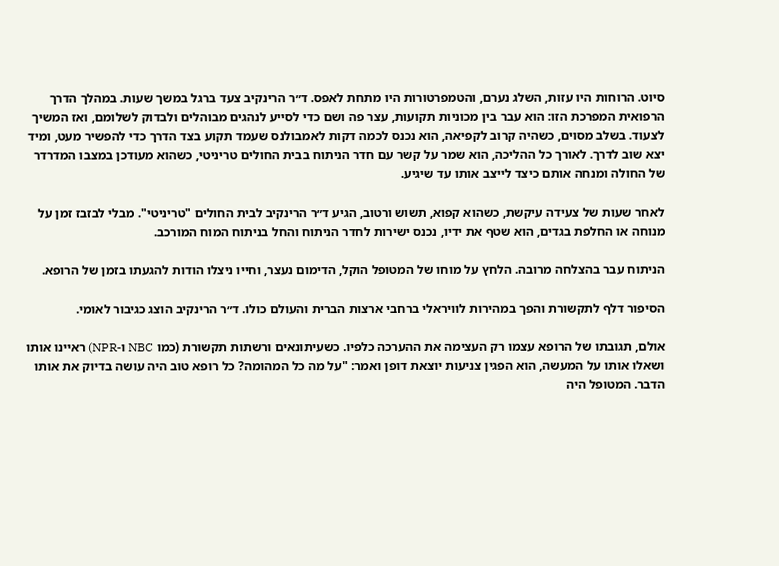סיוט. הרוחות היו עזות, השלג נערם, והטמפרטורות היו מתחת לאפס. ד״ר הרינקיב צעד ברגל במשך שעות. במהלך הדרך הרפואית המפרכת הזו: הוא עבר בין מכוניות תקועות, עצר פה ושם כדי לסייע לנהגים מבוהלים ולבדוק לשלומם, ואז המשיך לצעוד. בשלב מסוים, כשהיה קרוב לקפיאה, הוא נכנס לכמה דקות לאמבולנס שעמד תקוע בצד הדרך כדי להפשיר מעט, ומיד יצא שוב לדרך. לאורך כל ההליכה, הוא שמר על קשר עם חדר הניתוח בבית החולים טריניטי, כשהוא מעודכן במצבו המדרדר של החולה ומנחה אותם כיצד לייצב אותו עד שיגיע.

לאחר שעות של צעידה עיקשת, כשהוא קפוא, תשוש ורטוב, הגיע ד״ר הרינקיב לבית החולים "טריניטי". מבלי לבזבז זמן על מנוחה או החלפת בגדים, הוא שטף את ידיו, נכנס ישירות לחדר הניתוח והחל בניתוח המוח המורכב.

הניתוח עבר בהצלחה מרובה. הלחץ על מוחו של המטופל הוקל, הדימום נעצר, וחייו ניצלו הודות להגעתו בזמן של הרופא.

הסיפור דלף לתקשורת והפך במהירות לוויראלי ברחבי ארצות הברית והעולם כולו. ד״ר הרינקיב הוצג כגיבור לאומי.

אולם, תגובתו של הרופא עצמו רק העצימה את ההערכה כלפיו. כשעיתונאים ורשתות תקשורת (כמו NBC ו-NPR) ראיינו אותו ושאלו אותו על המעשה, הוא הפגין צניעות יוצאת דופן ואמר: "על מה כל המהומה? כל רופא טוב היה עושה בדיוק את אותו הדבר. המטופל היה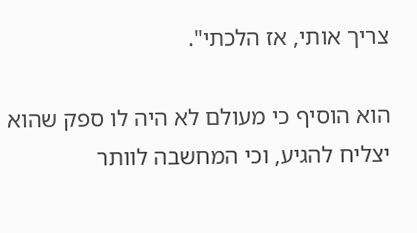צריך אותי, אז הלכתי".

הוא הוסיף כי מעולם לא היה לו ספק שהוא יצליח להגיע, וכי המחשבה לוותר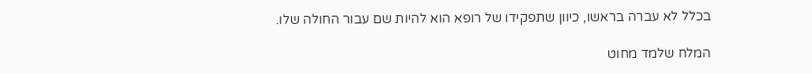בכלל לא עברה בראשו, כיוון שתפקידו של רופא הוא להיות שם עבור החולה שלו.

המלח שלמד מחוט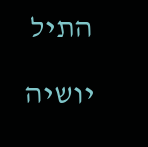התיל

יושיה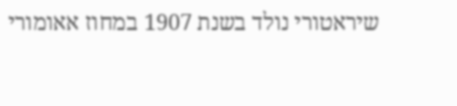שיראטורי נולד בשנת 1907 במחוז אאומורי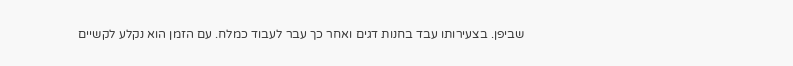שביפן. בצעירותו עבד בחנות דגים ואחר כך עבר לעבוד כמלח. עם הזמן הוא נקלע לקשיים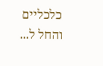כלכליים והחל ל...